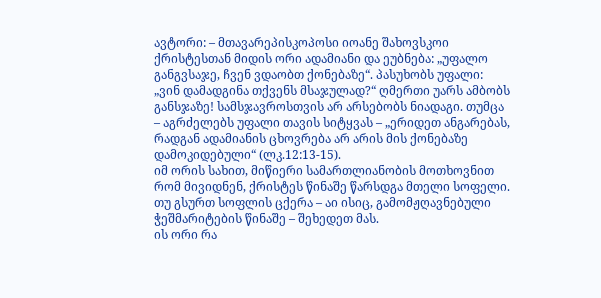ავტორი: – მთავარეპისკოპოსი იოანე შახოვსკოი
ქრისტესთან მიდის ორი ადამიანი და ეუბნება: „უფალო განგვსაჯე, ჩვენ ვდაობთ ქონებაზე“. პასუხობს უფალი: „ვინ დამადგინა თქვენს მსაჯულად?“ ღმერთი უარს ამბობს განსჯაზე! სამსჯავროსთვის არ არსებობს ნიადაგი. თუმცა – აგრძელებს უფალი თავის სიტყვას – „ერიდეთ ანგარებას, რადგან ადამიანის ცხოვრება არ არის მის ქონებაზე დამოკიდებული“ (ლკ.12:13-15).
იმ ორის სახით, მიწიერი სამართლიანობის მოთხოვნით რომ მივიდნენ, ქრისტეს წინაშე წარსდგა მთელი სოფელი. თუ გსურთ სოფლის ცქერა – აი ისიც, გამომჟღავნებული ჭეშმარიტების წინაშე – შეხედეთ მას.
ის ორი რა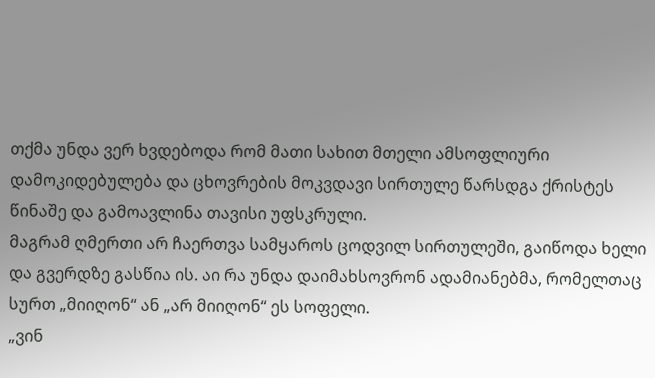თქმა უნდა ვერ ხვდებოდა რომ მათი სახით მთელი ამსოფლიური დამოკიდებულება და ცხოვრების მოკვდავი სირთულე წარსდგა ქრისტეს წინაშე და გამოავლინა თავისი უფსკრული.
მაგრამ ღმერთი არ ჩაერთვა სამყაროს ცოდვილ სირთულეში, გაიწოდა ხელი და გვერდზე გასწია ის. აი რა უნდა დაიმახსოვრონ ადამიანებმა, რომელთაც სურთ „მიიღონ“ ან „არ მიიღონ“ ეს სოფელი.
„ვინ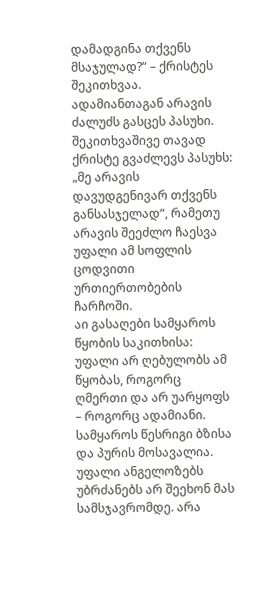დამადგინა თქვენს მსაჯულად?“ – ქრისტეს შეკითხვაა. ადამიანთაგან არავის ძალუძს გასცეს პასუხი. შეკითხვაშივე თავად ქრისტე გვაძლევს პასუხს: „მე არავის დავუდგენივარ თქვენს განსასჯელად“, რამეთუ არავის შეეძლო ჩაესვა უფალი ამ სოფლის ცოდვითი ურთიერთობების ჩარჩოში.
აი გასაღები სამყაროს წყობის საკითხისა: უფალი არ ღებულობს ამ წყობას, როგორც ღმერთი და არ უარყოფს – როგორც ადამიანი.
სამყაროს წესრიგი ბზისა და პურის მოსავალია. უფალი ანგელოზებს უბრძანებს არ შეეხონ მას სამსჯავრომდე. არა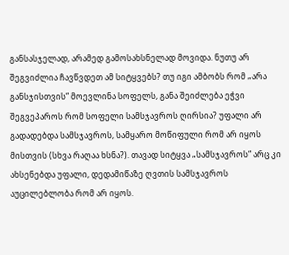განსასჯელად, არამედ გამოსახსნელად მოვიდა. ნუთუ არ შეგვიძლია ჩავწვდეთ ამ სიტყვებს? თუ იგი ამბობს რომ „არა განსჯისთვის“ მოევლინა სოფელს, განა შეიძლება ეჭვი შეგვეპაროს რომ სოფელი სამსჯავროს ღირსია? უფალი არ გადადებდა სამსჯავროს, სამყარო მოწიფული რომ არ იყოს მისთვის (სხვა რაღაა ხსნა?). თავად სიტყვა „სამსჯავროს“ არც კი ახსენებდა უფალი, დედამიწაზე ღვთის სამსჯავროს აუცილებლობა რომ არ იყოს.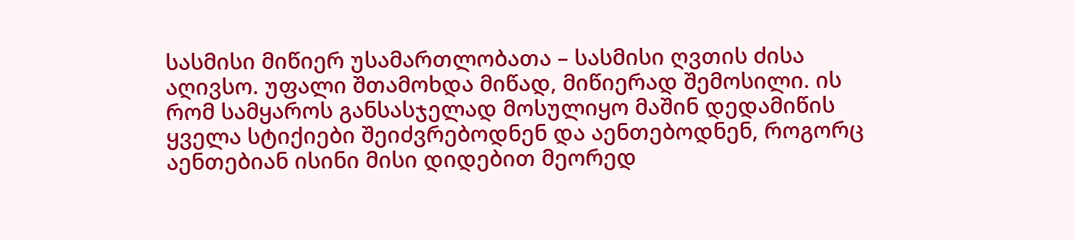სასმისი მიწიერ უსამართლობათა – სასმისი ღვთის ძისა აღივსო. უფალი შთამოხდა მიწად, მიწიერად შემოსილი. ის რომ სამყაროს განსასჯელად მოსულიყო მაშინ დედამიწის ყველა სტიქიები შეიძვრებოდნენ და აენთებოდნენ, როგორც აენთებიან ისინი მისი დიდებით მეორედ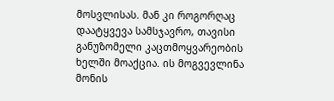მოსვლისას. მან კი როგორღაც დაატყვევა სამსჯავრო, თავისი განუზომელი კაცთმოყვარეობის ხელში მოაქცია. ის მოგვევლინა მონის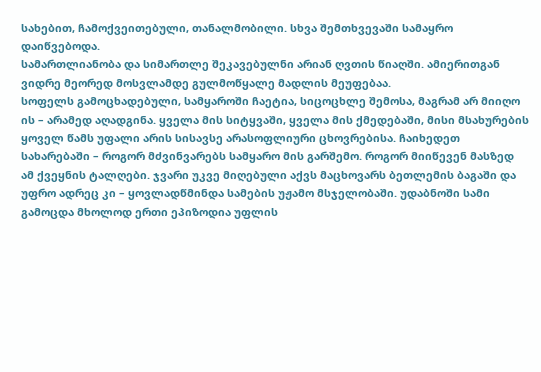სახებით, ჩამოქვეითებული, თანალმობილი. სხვა შემთხვევაში სამაყრო დაიწვებოდა.
სამართლიანობა და სიმართლე შეკავებულნი არიან ღვთის წიაღში. ამიერითგან ვიდრე მეორედ მოსვლამდე გულმოწყალე მადლის მეუფებაა.
სოფელს გამოცხადებული, სამყაროში ჩაეტია, სიცოცხლე შემოსა, მაგრამ არ მიიღო ის – არამედ აღადგინა. ყველა მის სიტყვაში, ყველა მის ქმედებაში, მისი მსახურების ყოველ წამს უფალი არის სისავსე არასოფლიური ცხოვრებისა. ჩაიხედეთ სახარებაში – როგორ მძვინვარებს სამყარო მის გარშემო. როგორ მიიწევენ მასზედ ამ ქვეყნის ტალღები. ჯვარი უკვე მიღებული აქვს მაცხოვარს ბეთლემის ბაგაში და უფრო ადრეც კი – ყოვლადწმინდა სამების უჟამო მსჯელობაში. უდაბნოში სამი გამოცდა მხოლოდ ერთი ეპიზოდია უფლის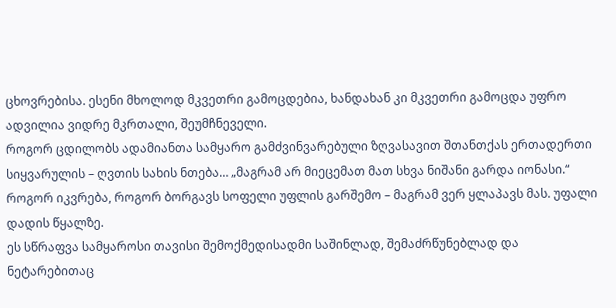ცხოვრებისა. ესენი მხოლოდ მკვეთრი გამოცდებია, ხანდახან კი მკვეთრი გამოცდა უფრო ადვილია ვიდრე მკრთალი, შეუმჩნეველი.
როგორ ცდილობს ადამიანთა სამყარო გამძვინვარებული ზღვასავით შთანთქას ერთადერთი სიყვარულის – ღვთის სახის ნთება… „მაგრამ არ მიეცემათ მათ სხვა ნიშანი გარდა იონასი.“
როგორ იკვრება, როგორ ბორგავს სოფელი უფლის გარშემო – მაგრამ ვერ ყლაპავს მას. უფალი დადის წყალზე.
ეს სწრაფვა სამყაროსი თავისი შემოქმედისადმი საშინლად, შემაძრწუნებლად და ნეტარებითაც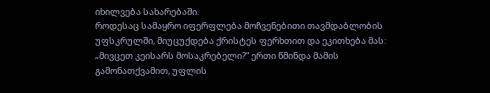იხილვება სახარებაში.
როდესაც სამაყრო იფერფლება მოჩვენებითი თავმდაბლობის უფსკრულში, მიუცუქდება ქრისტეს ფერხთით და ეკითხება მას: „მივცეთ კეისარს მოსაკრებელი?“ ერთი წმინდა მამის გამონათქვამით, უფლის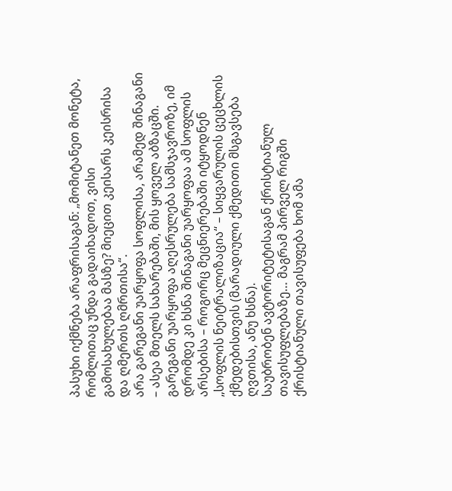პასუხი იქმნება არაფრისაგან: „მომიტანეთ მონეტა, რომლითაც უნდა გადაიხადოთ, ვისი გამოსახულებაა მასზე? მიეცით კეისარს კეისრისა და ღმერთს ღმრთისა“.
არა გარეგანი უარყოფა სოფლისა, არამედ შინაგანი – ასეა მთელს სახარებაში, მის ყოველ აბზაცში.
გარეგანი უარყოფა აღესრულება სამსჯავროზე, იმ დრომდე კი ხსნა შინაგანი უარყოფაა ამ სოფლის არსებისა – როგორც მეცნიერებაში იტყოდნენ „სოფლის ნეიტრალიზაცია“ – სიყვარულის ცეცხლის ქმედებისთვის (მარადიული ქმედითი მსგავსება ღვთისა, ანუ ხსნა).
საუბრობენ ავტორიტეტისაგან ქრისტიანულ თავისუფლებაზე… მაგრამ პირველ რიგში ქრისტიანული თავისუფება ხომ ამა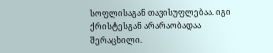სოფლისაგან თავისუფლებაა. იგი ქრისტესგან არარაობადაა შერაცხილი.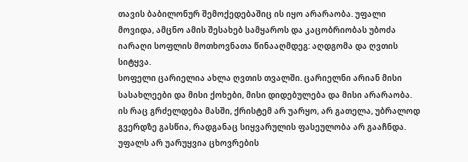თავის ბაბილონურ შემოქედებაშიც ის იყო არარაობა. უფალი მოვიდა, ამცნო ამის შესახებ სამყაროს და კაცობრიობას უბოძა იარაღი სოფლის მოთხოვნათა წინააღმდეგ: აღდგომა და ღვთის სიტყვა.
სოფელი ცარიელია ახლა ღვთის თვალში. ცარიელნი არიან მისი სასახლეები და მისი ქოხები, მისი დიდებულება და მისი არარაობა. ის რაც გრძელდება მასში, ქრისტემ არ უარყო, არ გათელა, უბრალოდ გვერდზე გასწია, რადგანაც სიყვარულის ფასეულობა არ გააჩნდა.
უფალს არ უარუყვია ცხოვრების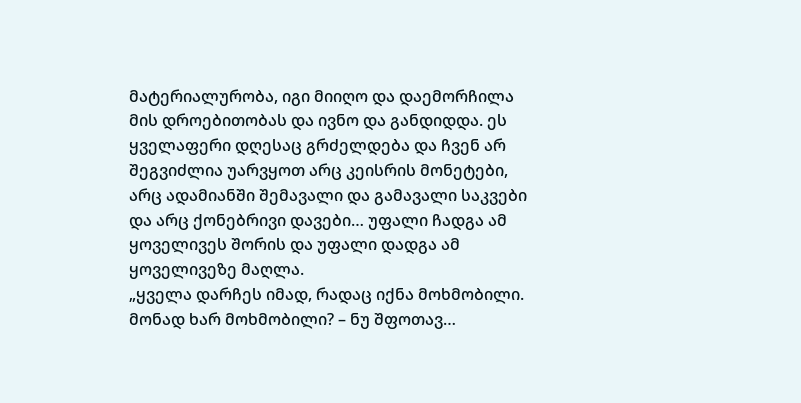მატერიალურობა, იგი მიიღო და დაემორჩილა მის დროებითობას და ივნო და განდიდდა. ეს ყველაფერი დღესაც გრძელდება და ჩვენ არ შეგვიძლია უარვყოთ არც კეისრის მონეტები, არც ადამიანში შემავალი და გამავალი საკვები და არც ქონებრივი დავები… უფალი ჩადგა ამ ყოველივეს შორის და უფალი დადგა ამ ყოველივეზე მაღლა.
„ყველა დარჩეს იმად, რადაც იქნა მოხმობილი. მონად ხარ მოხმობილი? – ნუ შფოთავ…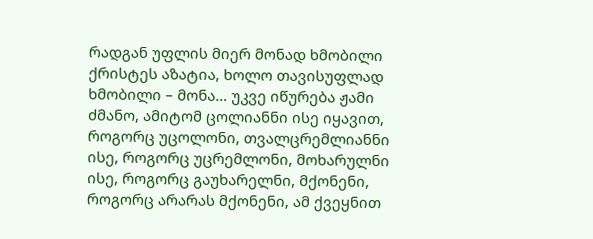რადგან უფლის მიერ მონად ხმობილი ქრისტეს აზატია, ხოლო თავისუფლად ხმობილი – მონა… უკვე იწურება ჟამი ძმანო, ამიტომ ცოლიანნი ისე იყავით, როგორც უცოლონი, თვალცრემლიანნი ისე, როგორც უცრემლონი, მოხარულნი ისე, როგორც გაუხარელნი, მქონენი, როგორც არარას მქონენი, ამ ქვეყნით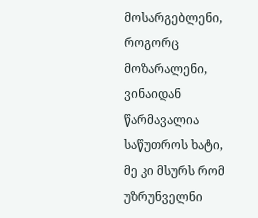მოსარგებლენი, როგორც მოზარალენი, ვინაიდან წარმავალია საწუთროს ხატი, მე კი მსურს რომ უზრუნველნი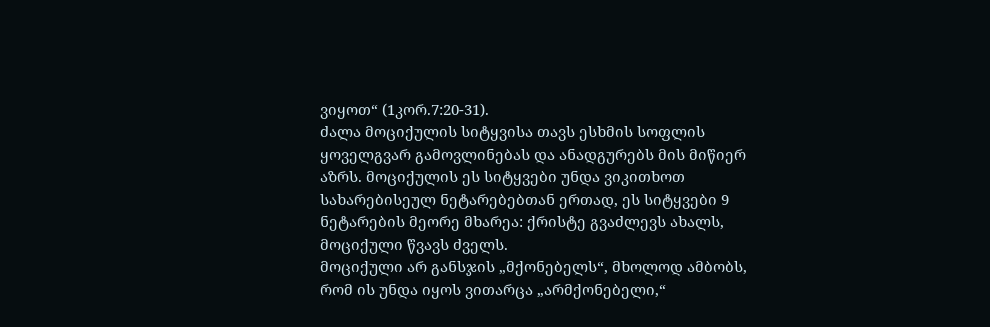ვიყოთ“ (1კორ.7:20-31).
ძალა მოციქულის სიტყვისა თავს ესხმის სოფლის ყოველგვარ გამოვლინებას და ანადგურებს მის მიწიერ აზრს. მოციქულის ეს სიტყვები უნდა ვიკითხოთ სახარებისეულ ნეტარებებთან ერთად, ეს სიტყვები 9 ნეტარების მეორე მხარეა: ქრისტე გვაძლევს ახალს, მოციქული წვავს ძველს.
მოციქული არ განსჯის „მქონებელს“, მხოლოდ ამბობს, რომ ის უნდა იყოს ვითარცა „არმქონებელი,“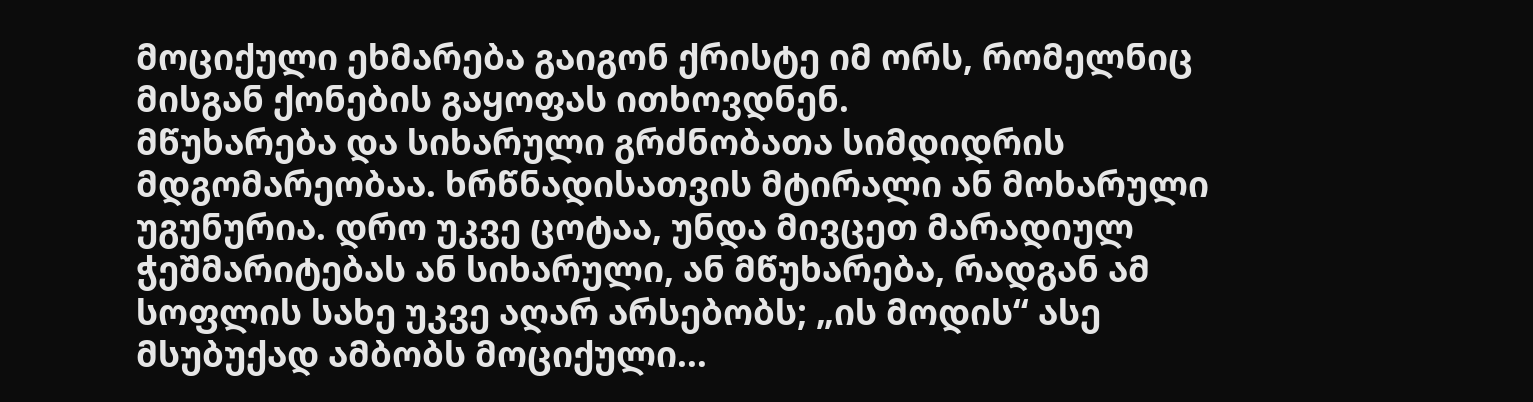მოციქული ეხმარება გაიგონ ქრისტე იმ ორს, რომელნიც მისგან ქონების გაყოფას ითხოვდნენ.
მწუხარება და სიხარული გრძნობათა სიმდიდრის მდგომარეობაა. ხრწნადისათვის მტირალი ან მოხარული უგუნურია. დრო უკვე ცოტაა, უნდა მივცეთ მარადიულ ჭეშმარიტებას ან სიხარული, ან მწუხარება, რადგან ამ სოფლის სახე უკვე აღარ არსებობს; „ის მოდის“ ასე მსუბუქად ამბობს მოციქული…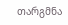თარგმნა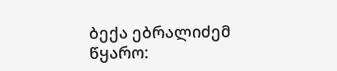ბექა ებრალიძემ
წყარო: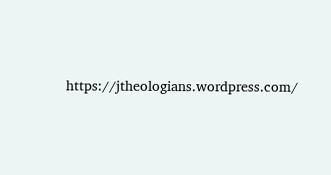https://jtheologians.wordpress.com/